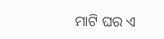ମାଟି ଘର ଏ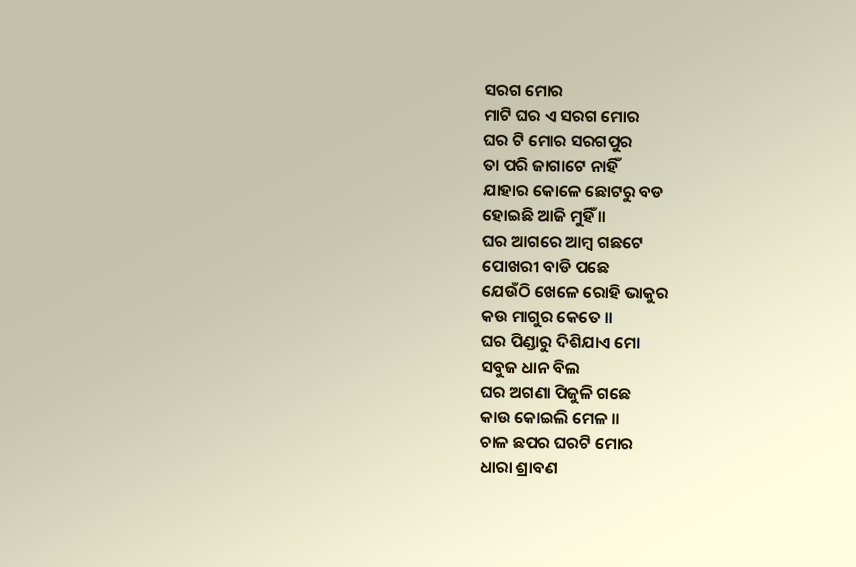ସରଗ ମୋର
ମାଟି ଘର ଏ ସରଗ ମୋର
ଘର ଟି ମୋର ସରଗପୁର
ତା ପରି ଜାଗାଟେ ନାହିଁ
ଯାହାର କୋଳେ ଛୋଟରୁ ବଡ
ହୋଇଛି ଆଜି ମୁହିଁ ॥
ଘର ଆଗରେ ଆମ୍ବ ଗଛଟେ
ପୋଖରୀ ବାଡି ପଛେ
ଯେଉଁଠି ଖେଳେ ରୋହି ଭାକୁର
କଉ ମାଗୁର କେତେ ॥
ଘର ପିଣ୍ଡାରୁ ଦିଶିଯାଏ ମୋ
ସବୁଜ ଧାନ ବିଲ
ଘର ଅଗଣା ପିଜୁଳି ଗଛେ
କାଉ କୋଇଲି ମେଳ ॥
ଚାଳ ଛପର ଘରଟି ମୋର
ଧାରା ଶ୍ରାବଣ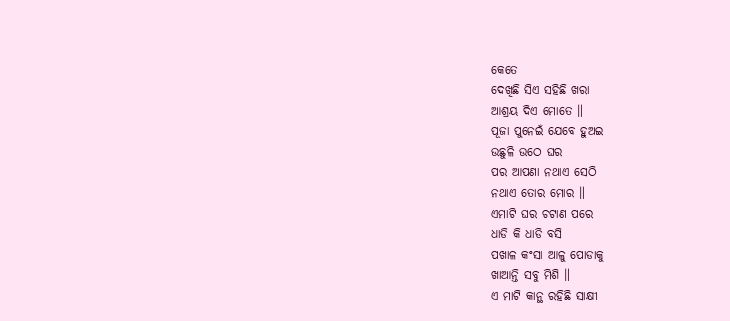କେତେ
ଦେଖିଛି ସିଏ ସହିଛି ଖରା
ଆଶ୍ରୟ ଦିଏ ମୋତେ ॥
ପୂଜା ପୁନେଇଁ ଯେବେ ହୁଅଇ
ଉଛୁଳି ଉଠେ ଘର
ପର ଆପଣା ନଥାଏ ସେଠି
ନଥାଏ ତୋର ମୋର ॥
ଏମାଟି ଘର ଚଟାଣ ପରେ
ଧାଡି କି ଧାଡି ବସି
ପଖାଳ କଂସା ଆଳୁ ପୋଡାକୁ
ଖାଆନ୍ତି ସବୁ ମିଶି ॥
ଏ ମାଟି କାନ୍ଥ ରହିଛି ସାକ୍ଷୀ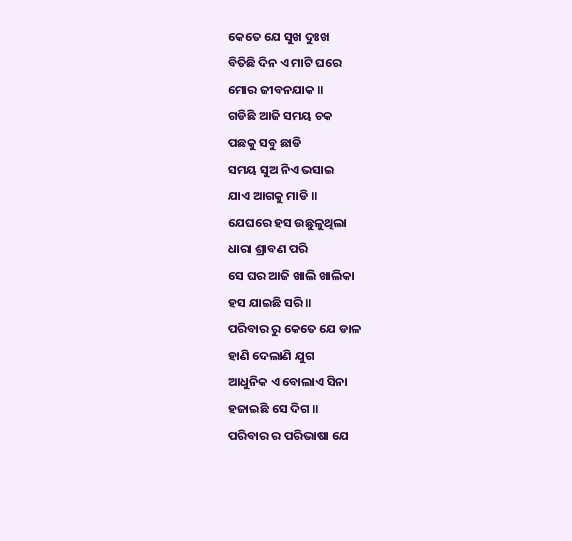କେତେ ଯେ ସୁଖ ଦୁଃଖ
ବିତିଛି ଦିନ ଏ ମାଟି ଘରେ
ମୋର ଜୀବନଯାକ ॥
ଗଡିଛି ଆଜି ସମୟ ଚକ
ପଛକୁ ସବୁ ଛାଡି
ସମୟ ସୁଅ ନିଏ ଭସାଇ
ଯାଏ ଆଗକୁ ମାଡି ॥
ଯେଘରେ ହସ ଉଛୁଳୁଥିଲା
ଧାରା ଶ୍ରାବଣ ପରି
ସେ ଘର ଆଜି ଖାଲି ଖାଲିକା
ହସ ଯାଇଛି ସରି ॥
ପରିବାର ରୁ କେତେ ଯେ ଡାଳ
ହାଣି ଦେଲାଣି ଯୁଗ
ଆଧୁନିକ ଏ ବୋଲାଏ ସିନା
ହଜାଇଛି ସେ ଦିଗ ॥
ପରିବାର ର ପରିଭାଷା ଯେ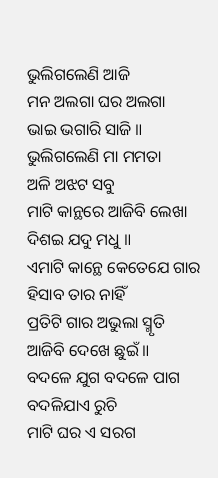ଭୁଲିଗଲେଣି ଆଜି
ମନ ଅଲଗା ଘର ଅଲଗା
ଭାଇ ଭଗାରି ସାଜି ॥
ଭୁଲିଗଲେଣି ମା ମମତା
ଅଳି ଅଝଟ ସବୁ
ମାଟି କାନ୍ଥରେ ଆଜିବି ଲେଖା
ଦିଶଇ ଯଦୁ ମଧୁ ॥
ଏମାଟି କାନ୍ଥେ କେତେଯେ ଗାର
ହିସାବ ତାର ନାହିଁ
ପ୍ରତିଟି ଗାର ଅଭୁଲା ସ୍ମୃତି
ଆଜିବି ଦେଖେ ଛୁଇଁ ॥
ବଦଳେ ଯୁଗ ବଦଳେ ପାଗ
ବଦଳିଯାଏ ରୁଚି
ମାଟି ଘର ଏ ସରଗ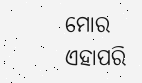ମୋର
ଏହାପରି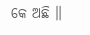କେ ଅଛି ॥